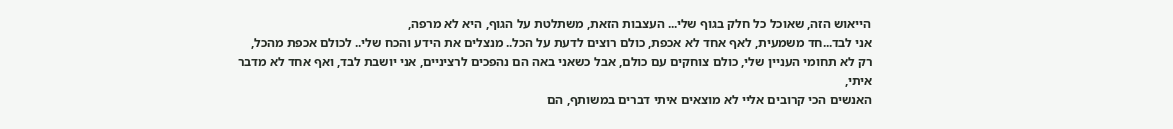הייאוש הזה, שאוכל כל חלק בגוף שלי... העצבות הזאת, משתלטת על הגוף, היא לא מרפה,
אני לבד...חד משמעית, לאף אחד לא אכפת, כולם רוצים לדעת על הכל.. מנצלים את הידע והכח שלי.. לכולם אכפת מהכל,
רק לא תחומי העניין שלי, כולם צוחקים עם כולם, אבל כשאני באה הם נהפכים לרציניים, אני יושבת לבד, ואף אחד לא מדבר איתי,
האנשים הכי קרובים אליי לא מוצאים איתי דברים במשותף, הם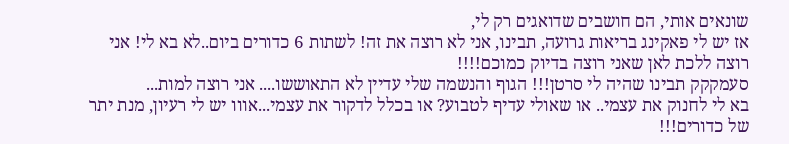שונאים אותי, הם חושבים שדואגים רק לי,
אז יש לי פאקינג בריאות גרועה, תבינו, אני לא רוצה את זה! לשתות 6 כדורים ביום..לא בא לי! אני רוצה ללכת לאן שאני רוצה בדיוק כמוכם!!!!
סעמקקק תבינו שהיה לי סרטן!!! הגוף והנשמה שלי עדיין לא התאוששו.... אני רוצה למות...
בא לי לחנוק את עצמי.. או שאולי עדיף לטבוע? או בכלל לדקור את עצמי...אווו יש לי רעיון, מנת יתר של כדורים!!!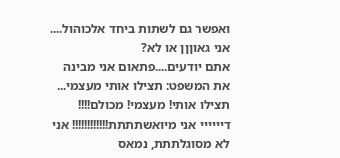ואפשר גם לשתות ביחד אלכוהול.... אני גאוןןן או לא?
אתם יודעים....פתאום אני מבינה את המשפט: תצילו אותי מעצמי... תצילו אותי! מעצמי! מכולם!!!!
דיייייי אני מיואשתתתת!!!!!!!!!!!! אני לא מסוגלתתת, נמאס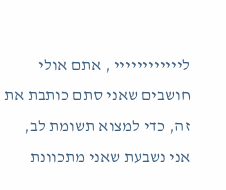ליייייייייייי , אתם אולי חושבים שאני סתם כותבת את זה, כדי למצוא תשומת לב, אני נשבעת שאני מתכוונת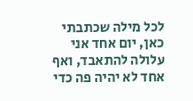לכל מילה שכתבתי כאן, יום אחד אני עלולה להתאבד, ואף אחד לא יהיה פה כדי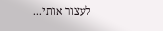לעצור אותי...